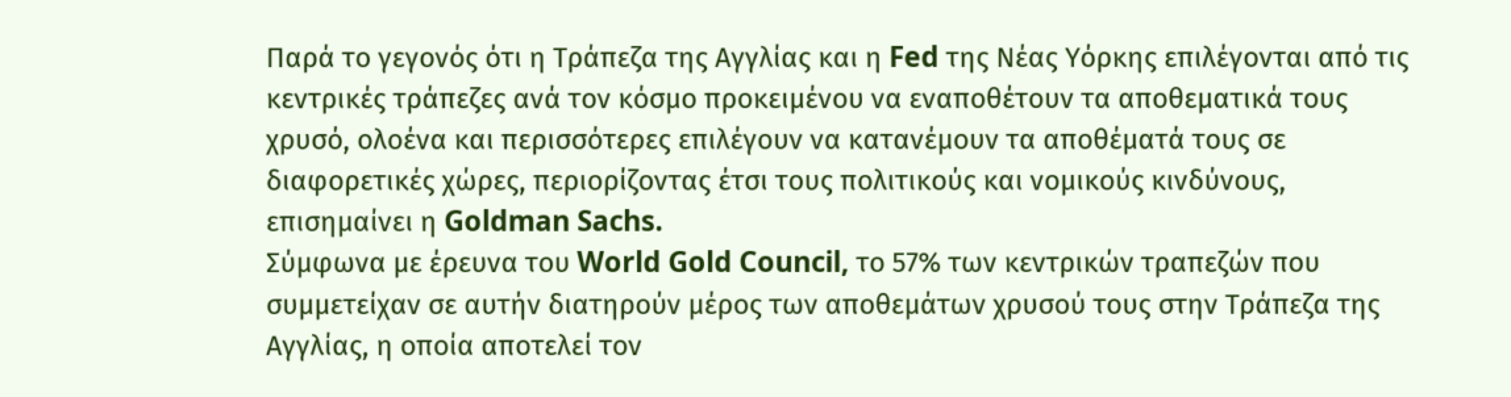Παρά το γεγονός ότι η Τράπεζα της Αγγλίας και η Fed της Νέας Υόρκης επιλέγονται από τις κεντρικές τράπεζες ανά τον κόσμο προκειμένου να εναποθέτουν τα αποθεματικά τους χρυσό, ολοένα και περισσότερες επιλέγουν να κατανέμουν τα αποθέματά τους σε διαφορετικές χώρες, περιορίζοντας έτσι τους πολιτικούς και νομικούς κινδύνους, επισημαίνει η Goldman Sachs.
Σύμφωνα με έρευνα του World Gold Council, το 57% των κεντρικών τραπεζών που συμμετείχαν σε αυτήν διατηρούν μέρος των αποθεμάτων χρυσού τους στην Τράπεζα της Αγγλίας, η οποία αποτελεί τον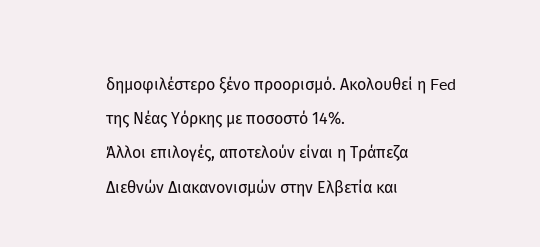δημοφιλέστερο ξένο προορισμό. Ακολουθεί η Fed της Νέας Υόρκης με ποσοστό 14%.
Άλλοι επιλογές, αποτελούν είναι η Τράπεζα Διεθνών Διακανονισμών στην Ελβετία και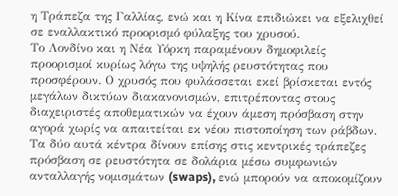η Τράπεζα της Γαλλίας, ενώ και η Κίνα επιδιώκει να εξελιχθεί σε εναλλακτικό προορισμό φύλαξης του χρυσού.
Το Λονδίνο και η Νέα Υόρκη παραμένουν δημοφιλείς προορισμοί κυρίως λόγω της υψηλής ρευστότητας που προσφέρουν. Ο χρυσός που φυλάσσεται εκεί βρίσκεται εντός μεγάλων δικτύων διακανονισμών, επιτρέποντας στους διαχειριστές αποθεματικών να έχουν άμεση πρόσβαση στην αγορά χωρίς να απαιτείται εκ νέου πιστοποίηση των ράβδων.
Τα δύο αυτά κέντρα δίνουν επίσης στις κεντρικές τράπεζες πρόσβαση σε ρευστότητα σε δολάρια μέσω συμφωνιών ανταλλαγής νομισμάτων (swaps), ενώ μπορούν να αποκομίζουν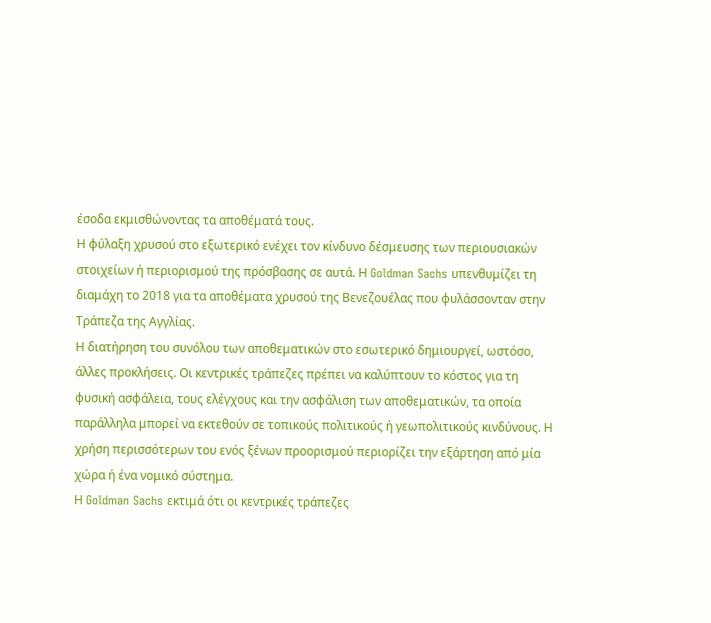έσοδα εκμισθώνοντας τα αποθέματά τους.
Η φύλαξη χρυσού στο εξωτερικό ενέχει τον κίνδυνο δέσμευσης των περιουσιακών στοιχείων ή περιορισμού της πρόσβασης σε αυτά. Η Goldman Sachs υπενθυμίζει τη διαμάχη το 2018 για τα αποθέματα χρυσού της Βενεζουέλας που φυλάσσονταν στην Τράπεζα της Αγγλίας.
Η διατήρηση του συνόλου των αποθεματικών στο εσωτερικό δημιουργεί, ωστόσο, άλλες προκλήσεις. Οι κεντρικές τράπεζες πρέπει να καλύπτουν το κόστος για τη φυσική ασφάλεια, τους ελέγχους και την ασφάλιση των αποθεματικών, τα οποία παράλληλα μπορεί να εκτεθούν σε τοπικούς πολιτικούς ή γεωπολιτικούς κινδύνους. Η χρήση περισσότερων του ενός ξένων προορισμού περιορίζει την εξάρτηση από μία χώρα ή ένα νομικό σύστημα.
Η Goldman Sachs εκτιμά ότι οι κεντρικές τράπεζες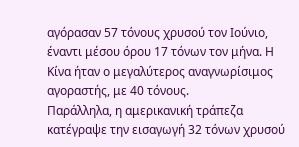αγόρασαν 57 τόνους χρυσού τον Ιούνιο, έναντι μέσου όρου 17 τόνων τον μήνα. Η Κίνα ήταν ο μεγαλύτερος αναγνωρίσιμος αγοραστής, με 40 τόνους.
Παράλληλα, η αμερικανική τράπεζα κατέγραψε την εισαγωγή 32 τόνων χρυσού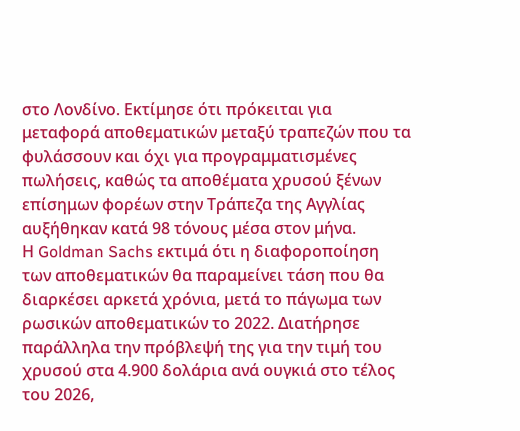στο Λονδίνο. Εκτίμησε ότι πρόκειται για μεταφορά αποθεματικών μεταξύ τραπεζών που τα φυλάσσουν και όχι για προγραμματισμένες πωλήσεις, καθώς τα αποθέματα χρυσού ξένων επίσημων φορέων στην Τράπεζα της Αγγλίας αυξήθηκαν κατά 98 τόνους μέσα στον μήνα.
Η Goldman Sachs εκτιμά ότι η διαφοροποίηση των αποθεματικών θα παραμείνει τάση που θα διαρκέσει αρκετά χρόνια, μετά το πάγωμα των ρωσικών αποθεματικών το 2022. Διατήρησε παράλληλα την πρόβλεψή της για την τιμή του χρυσού στα 4.900 δολάρια ανά ουγκιά στο τέλος του 2026,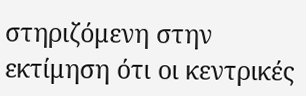στηριζόμενη στην εκτίμηση ότι οι κεντρικές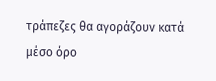τράπεζες θα αγοράζουν κατά μέσο όρο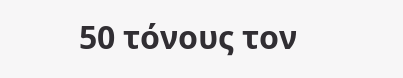50 τόνους τον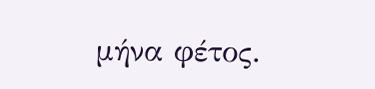μήνα φέτος.